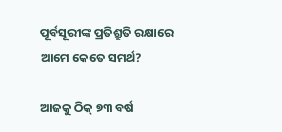ପୂର୍ବସୂରୀଙ୍କ ପ୍ରତିଶ୍ରୁତି ରକ୍ଷାରେ ଆମେ କେତେ ସମର୍ଥ?

ଆଜକୁ ଠିକ୍‌ ୭୩ ବର୍ଷ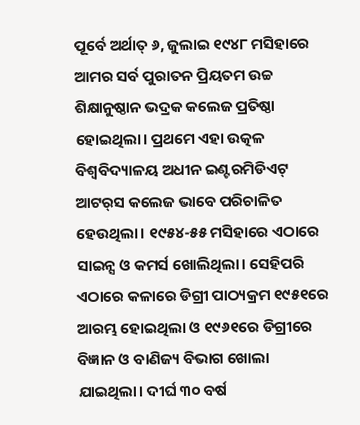ପୂର୍ବେ ଅର୍ଥାତ୍‌ ୬, ଜୁଲାଇ ୧୯୪୮ ମସିହାରେ ଆମର ସର୍ବ ପୁରାତନ ପ୍ରିୟତମ ଉଚ୍ଚ ଶିକ୍ଷାନୁଷ୍ଠାନ ଭଦ୍ରକ କଲେଜ ପ୍ରତିଷ୍ଠା ହୋଇଥିଲା। ପ୍ରଥମେ ଏହା ଉତ୍କଳ ବିଶ୍ୱବିଦ୍ୟାଳୟ ଅଧୀନ ଇଣ୍ଟରମିଡିଏଟ୍‌ ଆଟର୍‌ସ କଲେଜ ଭାବେ ପରିଚାଳିତ ହେଉଥିଲା। ୧୯୫୪-୫୫ ମସିହାରେ ଏଠାରେ ସାଇନ୍ସ ଓ କମର୍ସ ଖୋଲିଥିଲା। ସେହିପରି ଏଠାରେ କଳାରେ ଡିଗ୍ରୀ ପାଠ୍ୟକ୍ରମ ୧୯୫୧ରେ ଆରମ୍ଭ ହୋଇଥିଲା ଓ ୧୯୬୧ରେ ଡିଗ୍ରୀରେ ବିଜ୍ଞାନ ଓ ବାଣିଜ୍ୟ ବିଭାଗ ଖୋଲା ଯାଇଥିଲା। ଦୀର୍ଘ ୩୦ ବର୍ଷ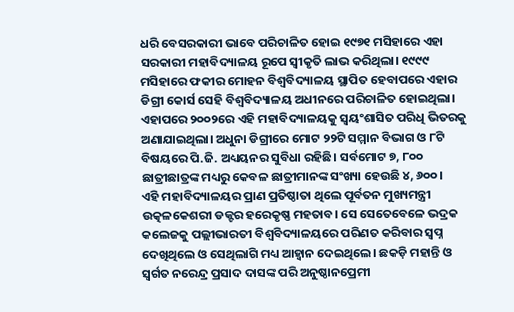ଧରି ବେସରକାରୀ ଭାବେ ପରିଚାଳିତ ହୋଇ ୧୯୭୧ ମସିହାରେ ଏହା ସରକାରୀ ମହାବିଦ୍ୟାଳୟ ରୂପେ ସ୍ବୀକୃତି ଲାଭ କରିଥିଲା। ୧୯୯୯ ମସିହାରେ ଫକୀର ମୋହନ ବିଶ୍ୱବିଦ୍ୟାଳୟ ସ୍ଥାପିତ ହେବାପରେ ଏହାର ଡିଗ୍ରୀ କୋର୍ସ ସେହି ବିଶ୍ୱବିଦ୍ୟାଳୟ ଅଧୀନରେ ପରିଚାଳିତ ହୋଇଥିଲା। ଏହାପରେ ୨୦୦୨ରେ ଏହି ମହାବିଦ୍ୟାଳୟକୁ ସ୍ବୟଂଶାସିତ ପରିଧି ଭିତରକୁ ଅଣାଯାଇଥିଲା। ଅଧୁନା ଡିଗ୍ରୀରେ ମୋଟ ୨୨ଟି ସମ୍ମାନ ବିଭାଗ ଓ ୮ଟି ବିଷୟରେ ପି.ଜି. ଅଧ୍ୟୟନର ସୁବିଧା ରହିଛି। ସର୍ବମୋଟ ୭, ୮୦୦ ଛାତ୍ରୀଛାତ୍ରଙ୍କ ମଧ୍ୟରୁ କେବଳ ଛାତ୍ରୀମାନଙ୍କ ସଂଖ୍ୟା ହେଉଛି ୪, ୬୦୦।
ଏହି ମହାବିଦ୍ୟାଳୟର ପ୍ରାଣ ପ୍ରତିଷ୍ଠାତା ଥିଲେ ପୂର୍ବତନ ମୁଖ୍ୟମନ୍ତ୍ରୀ ଉତ୍କଳକେଶରୀ ଡକ୍ଟର ହରେକୃଷ୍ଣ ମହତାବ। ସେ ସେତେବେଳେ ଭଦ୍ରକ କଲେଜକୁ ପଲ୍ଲୀଭାରତୀ ବିଶ୍ୱବିଦ୍ୟାଳୟରେ ପରିଣତ କରିବାର ସ୍ବପ୍ନ ଦେଖିଥିଲେ ଓ ସେଥିଲାଗି ମଧ୍ୟ ଆହ୍ବାନ ଦେଇଥିଲେ। ଛକଡ଼ି ମହାନ୍ତି ଓ ସ୍ବର୍ଗତ ନରେନ୍ଦ୍ର ପ୍ରସାଦ ଦାସଙ୍କ ପରି ଅନୁଷ୍ଠାନପ୍ରେମୀ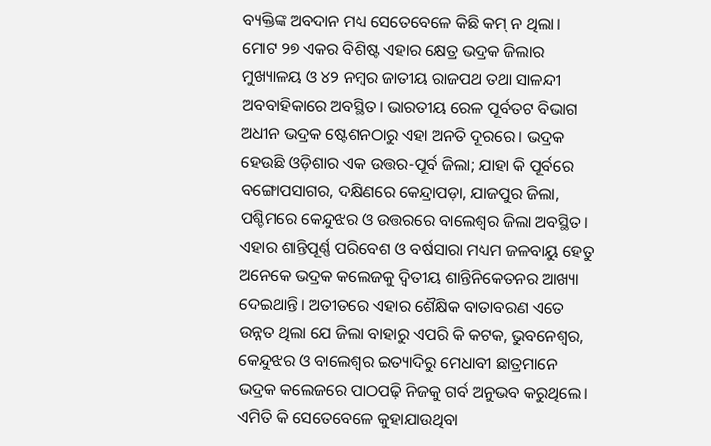ବ୍ୟକ୍ତିଙ୍କ ଅବଦାନ ମଧ୍ୟ ସେତେବେଳେ କିଛି କମ୍‌ ନ ଥିଲା। ମୋଟ ୨୭ ଏକର ବିଶିଷ୍ଟ ଏହାର କ୍ଷେତ୍ର ଭଦ୍ରକ ଜିଲାର ମୁଖ୍ୟାଳୟ ଓ ୪୨ ନମ୍ବର ଜାତୀୟ ରାଜପଥ ତଥା ସାଳନ୍ଦୀ ଅବବାହିକାରେ ଅବସ୍ଥିତ। ଭାରତୀୟ ରେଳ ପୂର୍ବତଟ ବିଭାଗ ଅଧୀନ ଭଦ୍ରକ ଷ୍ଟେଶନଠାରୁ ଏହା ଅନତି ଦୂରରେ। ଭଦ୍ରକ ହେଉଛି ଓଡ଼ିଶାର ଏକ ଉତ୍ତର-ପୂର୍ବ ଜିଲା; ଯାହା କି ପୂର୍ବରେ ବଙ୍ଗୋପସାଗର, ଦକ୍ଷିଣରେ କେନ୍ଦ୍ରାପଡ଼ା, ଯାଜପୁର ଜିଲା, ପଶ୍ଚିମରେ କେନ୍ଦୁଝର ଓ ଉତ୍ତରରେ ବାଲେଶ୍ୱର ଜିଲା ଅବସ୍ଥିତ। ଏହାର ଶାନ୍ତିପୂର୍ଣ୍ଣ ପରିବେଶ ଓ ବର୍ଷସାରା ମଧ୍ୟମ ଜଳବାୟୁ ହେତୁ ଅନେକେ ଭଦ୍ରକ କଲେଜକୁ ଦ୍ୱିତୀୟ ଶାନ୍ତିନିକେତନର ଆଖ୍ୟା ଦେଇଥାନ୍ତି। ଅତୀତରେ ଏହାର ଶୈକ୍ଷିକ ବାତାବରଣ ଏତେ ଉନ୍ନତ ଥିଲା ଯେ ଜିଲା ବାହାରୁ ଏପରି କି କଟକ, ଭୁବନେଶ୍ୱର, କେନ୍ଦୁଝର ଓ ବାଲେଶ୍ୱର ଇତ୍ୟାଦିରୁ ମେଧାବୀ ଛାତ୍ରମାନେ ଭଦ୍ରକ କଲେଜରେ ପାଠପଢ଼ି ନିଜକୁ ଗର୍ବ ଅନୁଭବ କରୁଥିଲେ। ଏମିତି କି ସେତେବେଳେ କୁହାଯାଉଥିବା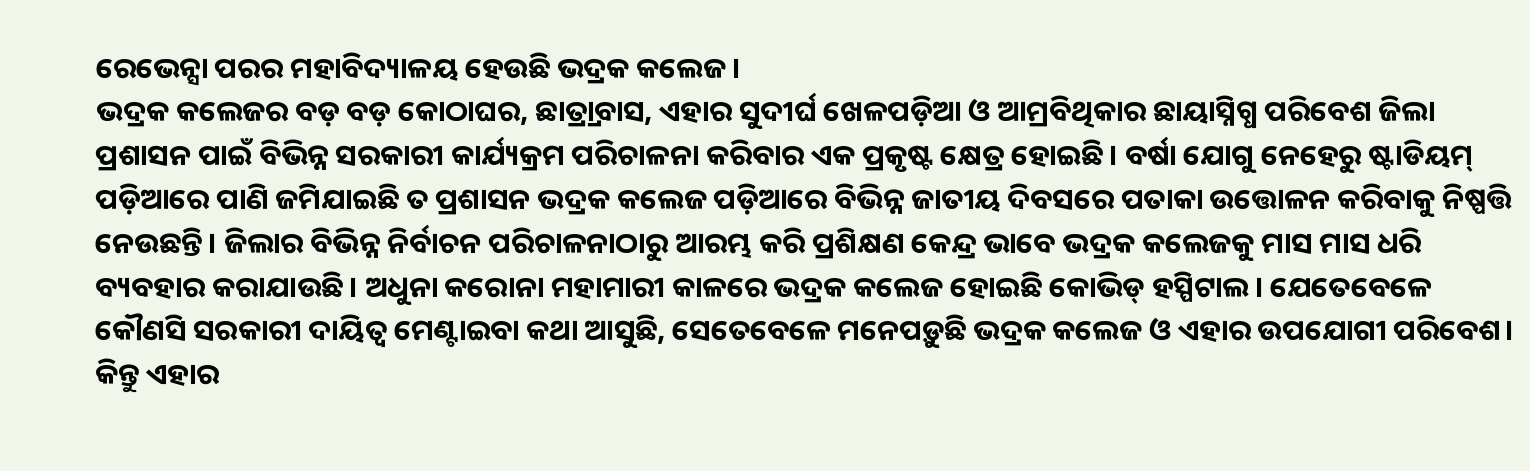ରେଭେନ୍ସା ପରର ମହାବିଦ୍ୟାଳୟ ହେଉଛି ଭଦ୍ରକ କଲେଜ।
ଭଦ୍ରକ କଲେଜର ବଡ଼ ବଡ଼ କୋଠାଘର, ଛାତ୍ର୍ରାବାସ, ଏହାର ସୁଦୀର୍ଘ ଖେଳପଡ଼ିଆ ଓ ଆମ୍ରବିଥିକାର ଛାୟାସ୍ନିଗ୍ଧ ପରିବେଶ ଜିଲା ପ୍ରଶାସନ ପାଇଁ ବିଭିନ୍ନ ସରକାରୀ କାର୍ଯ୍ୟକ୍ରମ ପରିଚାଳନା କରିବାର ଏକ ପ୍ରକୃଷ୍ଟ କ୍ଷେତ୍ର ହୋଇଛି। ବର୍ଷା ଯୋଗୁ ନେହେରୁ ଷ୍ଟାଡିୟମ୍‌ ପଡ଼ିଆରେ ପାଣି ଜମିଯାଇଛି ତ ପ୍ରଶାସନ ଭଦ୍ରକ କଲେଜ ପଡ଼ିଆରେ ବିଭିନ୍ନ ଜାତୀୟ ଦିବସରେ ପତାକା ଉତ୍ତୋଳନ କରିବାକୁ ନିଷ୍ପତ୍ତି ନେଉଛନ୍ତି। ଜିଲାର ବିଭିନ୍ନ ନିର୍ବାଚନ ପରିଚାଳନାଠାରୁ ଆରମ୍ଭ କରି ପ୍ରଶିକ୍ଷଣ କେନ୍ଦ୍ର ଭାବେ ଭଦ୍ରକ କଲେଜକୁ ମାସ ମାସ ଧରି ବ୍ୟବହାର କରାଯାଉଛି। ଅଧୁନା କରୋନା ମହାମାରୀ କାଳରେ ଭଦ୍ରକ କଲେଜ ହୋଇଛି କୋଭିଡ୍‌ ହସ୍ପିଟାଲ। ଯେତେବେଳେ କୌଣସି ସରକାରୀ ଦାୟିତ୍ୱ ମେଣ୍ଟାଇବା କଥା ଆସୁଛି, ସେତେବେଳେ ମନେପଡ଼ୁଛି ଭଦ୍ରକ କଲେଜ ଓ ଏହାର ଉପଯୋଗୀ ପରିବେଶ। କିନ୍ତୁ ଏହାର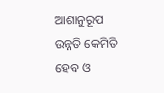ଆଶାନୁରୂପ ଉନ୍ନତି କେମିତି ହେବ ଓ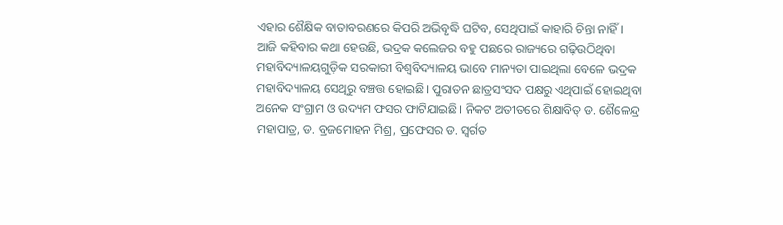ଏହାର ଶୈକ୍ଷିକ ବାତାବରଣରେ କିପରି ଅଭିବୃଦ୍ଧି ଘଟିବ, ସେଥିପାଇଁ କାହାରି ଚିନ୍ତା ନାହିଁ।
ଆଜି କହିବାର କଥା ହେଉଛି, ଭଦ୍ରକ କଲେଜର ବହୁ ପଛରେ ରାଜ୍ୟରେ ଗଢ଼ିଉଠିଥିବା ମହାବିଦ୍ୟାଳୟଗୁଡ଼ିକ ସରକାରୀ ବିଶ୍ୱବିଦ୍ୟାଳୟ ଭାବେ ମାନ୍ୟତା ପାଇଥିଲା ବେଳେ ଭଦ୍ରକ ମହାବିଦ୍ୟାଳୟ ସେଥିରୁ ବଞ୍ଚତ୍ତ ହୋଇଛି। ପୁରାତନ ଛାତ୍ରସଂସଦ ପକ୍ଷରୁ ଏଥିପାଇଁ ହୋଇଥିବା ଅନେକ ସଂଗ୍ରାମ ଓ ଉଦ୍ୟମ ଫସର ଫାଟିଯାଇଛି। ନିକଟ ଅତୀତରେ ଶିକ୍ଷାବିତ୍‌ ଡ. ଶୈଳେନ୍ଦ୍ର ମହାପାତ୍ର, ଡ. ବ୍ରଜମୋହନ ମିଶ୍ର, ପ୍ରଫେସର ଡ. ସ୍ବର୍ଗତ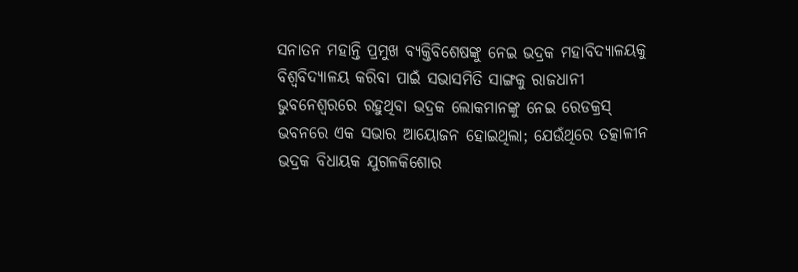ସନାତନ ମହାନ୍ତି ପ୍ରମୁଖ ବ୍ୟକ୍ତିବିଶେଷଙ୍କୁ ନେଇ ଭଦ୍ରକ ମହାବିଦ୍ୟାଳୟକୁ ବିଶ୍ୱବିଦ୍ୟାଳୟ କରିବା ପାଇଁ ସଭାସମିତି ସାଙ୍ଗକୁ ରାଜଧାନୀ ଭୁବନେଶ୍ୱରରେ ରହୁଥିବା ଭଦ୍ରକ ଲୋକମାନଙ୍କୁ ନେଇ ରେଡକ୍ରସ୍‌ ଭବନରେ ଏକ ସଭାର ଆୟୋଜନ ହୋଇଥିଲା; ଯେଉଁଥିରେ ତତ୍କାଳୀନ ଭଦ୍ରକ ବିଧାୟକ ଯୁଗଳକିଶୋର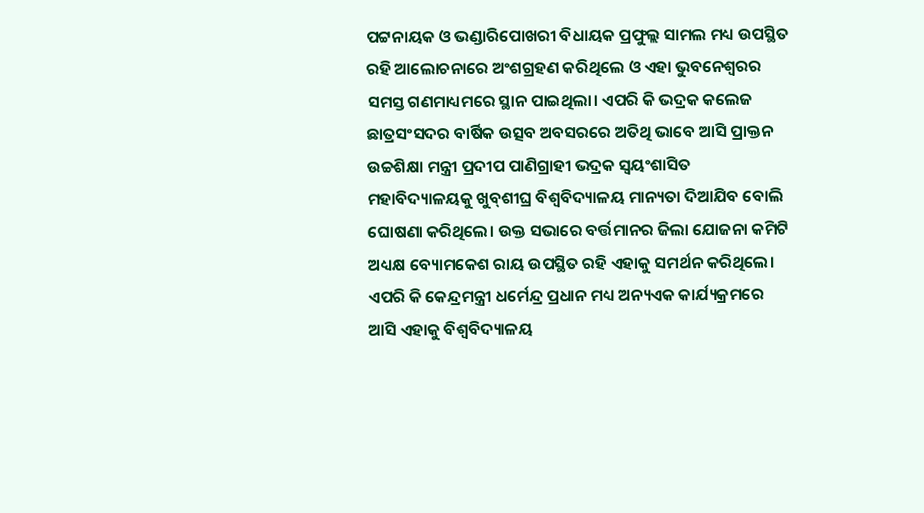ପଟ୍ଟନାୟକ ଓ ଭଣ୍ଡାରିପୋଖରୀ ବିଧାୟକ ପ୍ରଫୁଲ୍ଲ ସାମଲ ମଧ୍ୟ ଉପସ୍ଥିତ ରହି ଆଲୋଚନାରେ ଅଂଶଗ୍ରହଣ କରିଥିଲେ ଓ ଏହା ଭୁବନେଶ୍ୱରର ସମସ୍ତ ଗଣମାଧ୍ୟମରେ ସ୍ଥାନ ପାଇଥିଲା। ଏପରି କି ଭଦ୍ରକ କଲେଜ ଛାତ୍ରସଂସଦର ବାର୍ଷିକ ଉତ୍ସବ ଅବସରରେ ଅତିଥି ଭାବେ ଆସି ପ୍ରାକ୍ତନ ଉଚ୍ଚଶିକ୍ଷା ମନ୍ତ୍ରୀ ପ୍ରଦୀପ ପାଣିଗ୍ରାହୀ ଭଦ୍ରକ ସ୍ବୟଂଶାସିତ ମହାବିଦ୍ୟାଳୟକୁ ଖୁବ୍‌ଶୀଘ୍ର ବିଶ୍ୱବିଦ୍ୟାଳୟ ମାନ୍ୟତା ଦିଆଯିବ ବୋଲି ଘୋଷଣା କରିଥିଲେ। ଉକ୍ତ ସଭାରେ ବର୍ତ୍ତମାନର ଜିଲା ଯୋଜନା କମିଟି ଅଧ୍ୟକ୍ଷ ବ୍ୟୋମକେଶ ରାୟ ଉପସ୍ଥିତ ରହି ଏହାକୁ ସମର୍ଥନ କରିଥିଲେ। ଏପରି କି କେନ୍ଦ୍ରମନ୍ତ୍ରୀ ଧର୍ମେନ୍ଦ୍ର ପ୍ରଧାନ ମଧ୍ୟ ଅନ୍ୟଏକ କାର୍ଯ୍ୟକ୍ରମରେ ଆସି ଏହାକୁ ବିଶ୍ୱବିଦ୍ୟାଳୟ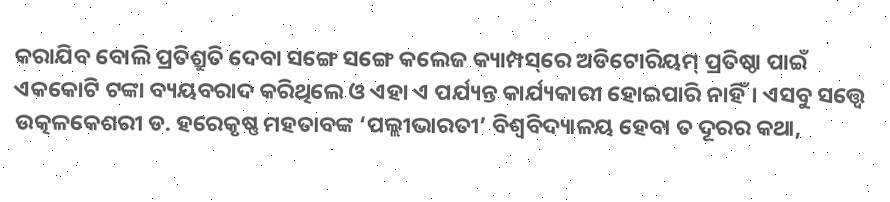କରାଯିବ ବୋଲି ପ୍ରତିଶ୍ରୁତି ଦେବା ସଙ୍ଗେ ସଙ୍ଗେ କଲେଜ କ୍ୟାମ୍ପସ୍‌ରେ ଅଡିଟୋରିୟମ୍‌ ପ୍ରତିଷ୍ଠା ପାଇଁ ଏକକୋଟି ଟଙ୍କା ବ୍ୟୟବରାଦ କରିଥିଲେ ଓ ଏହା ଏ ପର୍ଯ୍ୟନ୍ତ କାର୍ଯ୍ୟକାରୀ ହୋଇପାରି ନାହିଁ। ଏସବୁ ସତ୍ତ୍ୱେ ଉତ୍କଳକେଶରୀ ଡ. ହରେକୃଷ୍ଣ ମହତାବଙ୍କ ‘ପଲ୍ଲୀଭାରତୀ’ ବିଶ୍ୱବିଦ୍ୟାଳୟ ହେବା ତ ଦୂରର କଥା,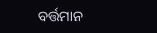ବର୍ତ୍ତମାନ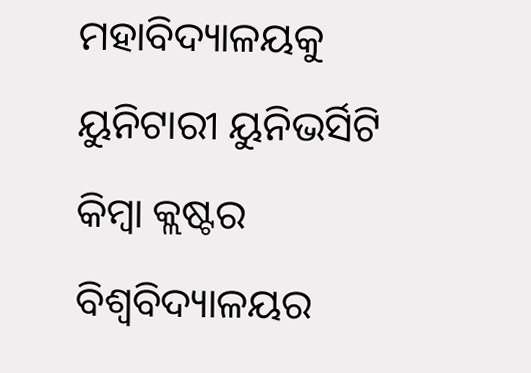ମହାବିଦ୍ୟାଳୟକୁ ୟୁନିଟାରୀ ୟୁନିଭର୍ସିଟି କିମ୍ବା କ୍ଲଷ୍ଟର ବିଶ୍ୱବିଦ୍ୟାଳୟର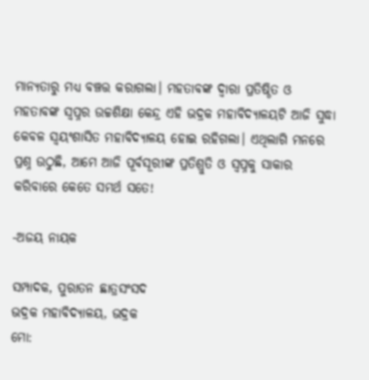ମାନ୍ୟତାରୁ ମଧ୍ୟ ବଞ୍ଚତ୍ତ କରାଗଲା। ମହତାବଙ୍କ ଦ୍ୱାରା ପ୍ରତିଷ୍ଠିତ ଓ ମହତାବଙ୍କ ସ୍ବପ୍ନର ଉଚ୍ଚଶିକ୍ଷା କେନ୍ଦ୍ର ଏହି ଭଦ୍ରକ ମହାବିଦ୍ୟାଳୟଟି ଆଜି ସୁଦ୍ଧା କେବଳ ସ୍ବୟଂଶାସିତ ମହାବିଦ୍ୟାଳୟ ହୋଇ ରହିଗଲା। ଏଥିଲାଗି ମନରେ ପ୍ରଶ୍ନ ଉଠୁଛି, ଆମେ ଆଜି ପୂର୍ବସୂରୀଙ୍କ ପ୍ରତିଶ୍ରୁତି ଓ ସ୍ବପ୍ନକୁ ସାକାର କରିବାରେ କେତେ ସମର୍ଥ ସତେ!

-ଅଜୟ ନାୟକ

ସମ୍ପାଦକ, ପୁରାତନ ଛାତ୍ରସଂସଦ
ଭଦ୍ରକ ମହାବିଦ୍ୟାଳୟ, ଭଦ୍ରକ
ମୋ: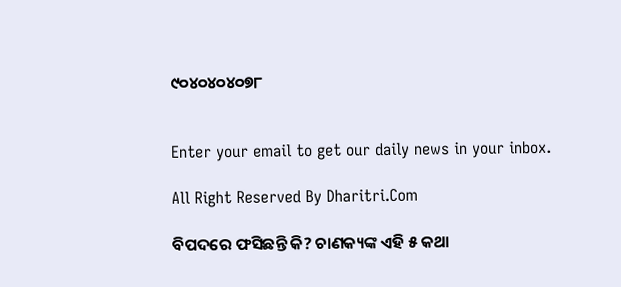୯୦୪୦୪୦୪୦୭୮


Enter your email to get our daily news in your inbox.

All Right Reserved By Dharitri.Com

ବିପଦରେ ଫସିଛନ୍ତି କି? ଚାଣକ୍ୟଙ୍କ ଏହି ୫ କଥା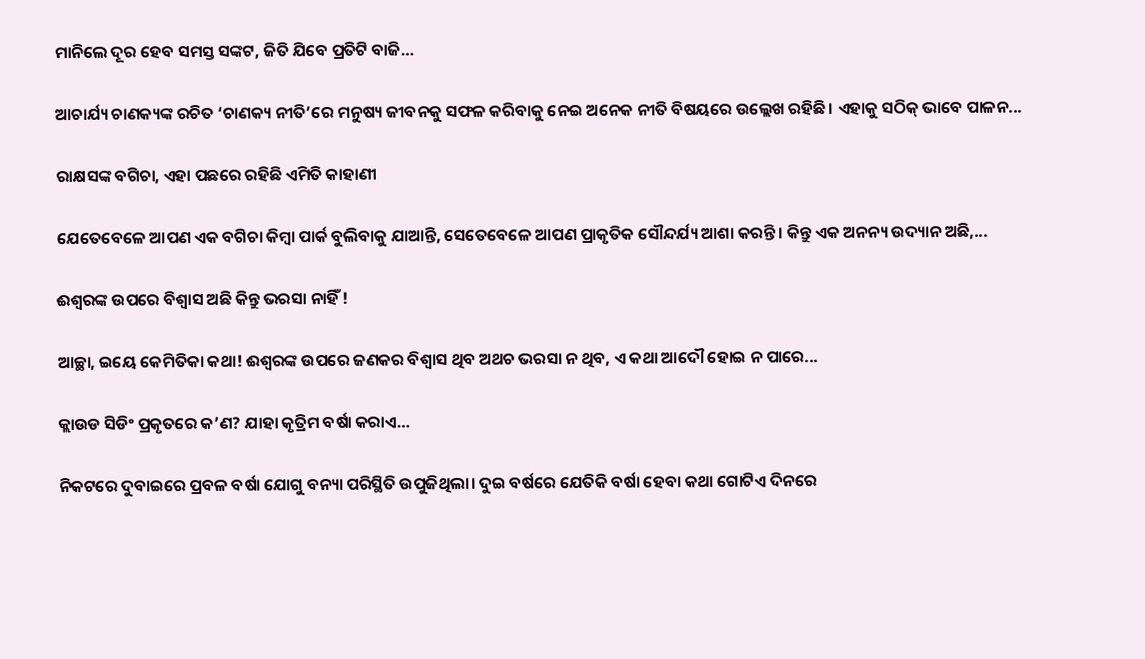ମାନିଲେ ଦୂର ହେବ ସମସ୍ତ ସଙ୍କଟ, ଜିତି ଯିବେ ପ୍ରତିଟି ବାଜି…

ଆଚାର୍ଯ୍ୟ ଚାଣକ୍ୟଙ୍କ ରଚିତ ‘ଚାଣକ୍ୟ ନୀତି’ରେ ମନୁଷ୍ୟ ଜୀବନକୁ ସଫଳ କରିବାକୁ ନେଇ ଅନେକ ନୀତି ବିଷୟରେ ଉଲ୍ଲେଖ ରହିଛି। ଏହାକୁ ସଠିକ୍‌ ଭାବେ ପାଳନ...

ରାକ୍ଷସଙ୍କ ବଗିଚା, ଏହା ପଛରେ ରହିଛି ଏମିତି କାହାଣୀ

ଯେତେବେଳେ ଆପଣ ଏକ ବଗିଚା କିମ୍ବା ପାର୍କ ବୁଲିବାକୁ ଯାଆନ୍ତି, ସେତେବେଳେ ଆପଣ ପ୍ରାକୃତିକ ସୌନ୍ଦର୍ଯ୍ୟ ଆଶା କରନ୍ତି। କିନ୍ତୁ ଏକ ଅନନ୍ୟ ଉଦ୍ୟାନ ଅଛି,...

ଈଶ୍ୱରଙ୍କ ଉପରେ ବିଶ୍ୱାସ ଅଛି କିନ୍ତୁ ଭରସା ନାହିଁ !

ଆଚ୍ଛା, ଇୟେ କେମିତିକା କଥା! ଈଶ୍ୱରଙ୍କ ଉପରେ ଜଣକର ବିଶ୍ୱାସ ଥିବ ଅଥଚ ଭରସା ନ ଥିବ, ଏ କଥା ଆଦୌ ହୋଇ ନ ପାରେ...

କ୍ଲାଉଡ ସିଡିଂ ପ୍ରକୃତରେ କ’ଣ? ଯାହା କୃତ୍ରିମ ବର୍ଷା କରାଏ…

ନିକଟରେ ଦୁବାଇରେ ପ୍ରବଳ ବର୍ଷା ଯୋଗୁ ବନ୍ୟା ପରିସ୍ଥିତି ଉପୁଜିଥିଲା। ଦୁଇ ବର୍ଷରେ ଯେତିକି ବର୍ଷା ହେବା କଥା ଗୋଟିଏ ଦିନରେ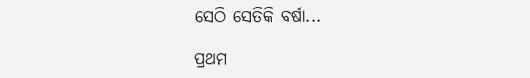ସେଠି ସେତିକି ବର୍ଷା...

ପ୍ରଥମ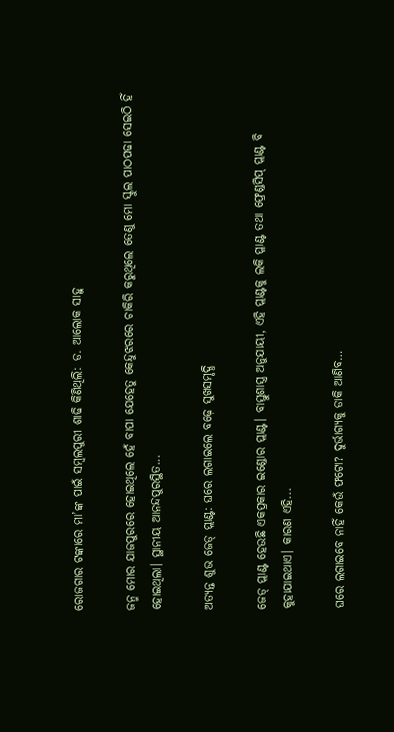ରୋଜଗାର ଟଙ୍କାରେ ମା’ଙ୍କ ପାଇଁ ସମ୍ବଲପୁରୀ ଶାଢି କିଣିଥିଲି: ଡ. ଆଲୋକ ସାହୁ

ଜନ୍ମ ମୋର ଯାଜପୁରରେ ହୋଇଥିଲେ ହେଁ ବାପା ଯେହେତୁ କେନ୍ଦୁଝରରେ ଚାକିରି କରୁଥିଲେ ତେଣୁ ମୋ ସ୍କୁଲ ପାଠପଢା ସେଇଠି ହିଁ ହୋଇଥିଲା। ସ୍ଥାନୀୟ ଆନନ୍ଦପୁରସ୍ଥିତ...

ଅତ୍ୟନ୍ତ ଶୁଭ ଜେଡ୍‌ ପ୍ଲାଣ୍ଟ: ଘରେ ଲଗାଇଲେ ବଢ଼େ ସୁଖସମୃଦ୍ଧି

ଜେଡ୍‌ ପ୍ଲାଣ୍ଟ ହେଉଛି ଏକପ୍ରକାର ଇଣ୍ଡୋର ପ୍ଲାଣ୍ଟ। ବାସ୍ତୁଶାସ୍ତ୍ର ଅନୁଯାୟୀ, ଏହି ପ୍ଲାଣ୍ଟକୁ ଲକି ପ୍ଳାଣ୍ଟ ତଥା ଫ୍ରେଣ୍ଡସିପ୍‌ ପ୍ଲାଣ୍ଟ ବି କୁହାଯାଇଥାଏ। କାରଣ ଏହି...

ଘରେ ଲଗାଇବେ ନାହିଁ କେଉଁ ଫଟୋ? ଦୁର୍ଭାଗ୍ୟକୁ ଡାକି ଆଣିବ…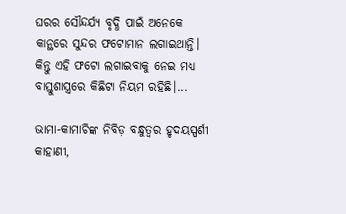ଘରର ସୌନ୍ଦର୍ଯ୍ୟ ବୃଦ୍ଧି ପାଇଁ ଅନେକେ କାନ୍ଥରେ ସୁନ୍ଦର ଫଟୋମାନ ଲଗାଇଥାନ୍ତି। କିନ୍ତୁ ଏହି ଫଟୋ ଲଗାଇବାକୁ ନେଇ ମଧ୍ୟ ବାସ୍ତୁଶାସ୍ତ୍ରରେ କିଛିଟା ନିୟମ ରହିଛି।...

ଭାମା-କାମାଚିଙ୍କ ନିବିଡ଼ ବନ୍ଧୁତ୍ୱର ହୃଦୟସ୍ପର୍ଶୀ କାହାଣୀ,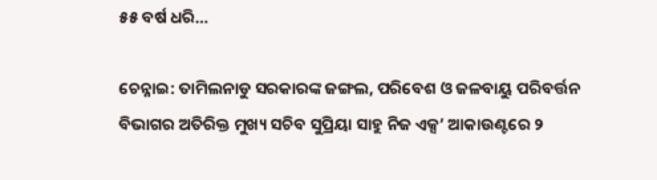୫୫ ବର୍ଷ ଧରି…

ଚେନ୍ନାଇ: ତାମିଲନାଡୁ ସରକାରଙ୍କ ଜଙ୍ଗଲ, ପରିବେଶ ଓ ଜଳବାୟୁ ପରିବର୍ତ୍ତନ ବିଭାଗର ଅତିରିକ୍ତ ମୁଖ୍ୟ ସଚିବ ସୁପ୍ରିୟା ସାହୁ ନିଜ ଏକ୍ସ’ ଆକାଉଣ୍ଟରେ ୨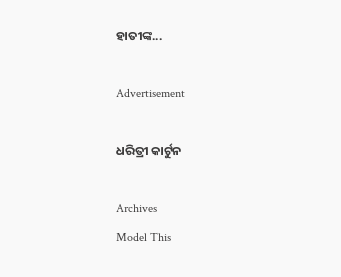ହାତୀଙ୍କ...

Advertisement

ଧରିତ୍ରୀ କାର୍ଟୁନ

Archives
Model This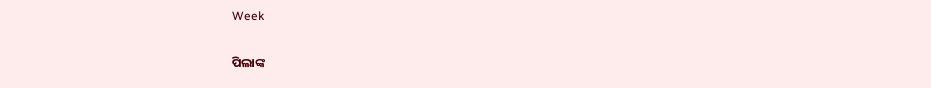Week

ପିଲାଙ୍କ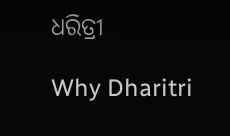ଧରିତ୍ରୀ

Why Dharitri